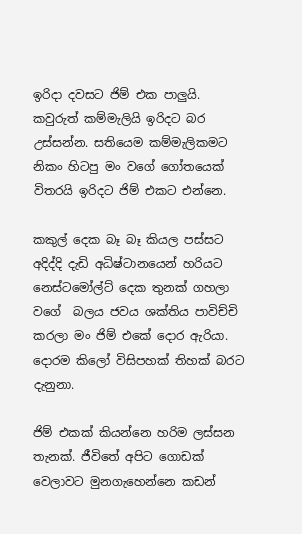ඉරිදා දවසට ජිම් එක පාලුයි. කවුරුත් කම්මැලියි ඉරිදට බර උස්සන්න. සතියෙම කම්මැලිකමට නිකං හිටපු මං වගේ ගෝතයෙක් විතරයි ඉරිදට ජිම් එකට එන්නෙ.

කකුල් දෙක බෑ බෑ කියල පස්සට අදිද්දි දැඩි අධිෂ්ටානයෙන් හරියට  නෙස්ටමෝල්ට් දෙක තුනක් ගහලා වගේ  බලය ජවය ශක්තිය පාවිච්චි කරලා මං ජිම් එකේ දොර ඇරියා. දොරම කිලෝ විසිපහක් තිහක් බරට දැනුනා.

ජිම් එකක් කියන්නෙ හරිම ලස්සන තැනක්. ජීවිතේ අපිට ගොඩක් වෙලාවට මුනගැහෙන්නෙ කඩන්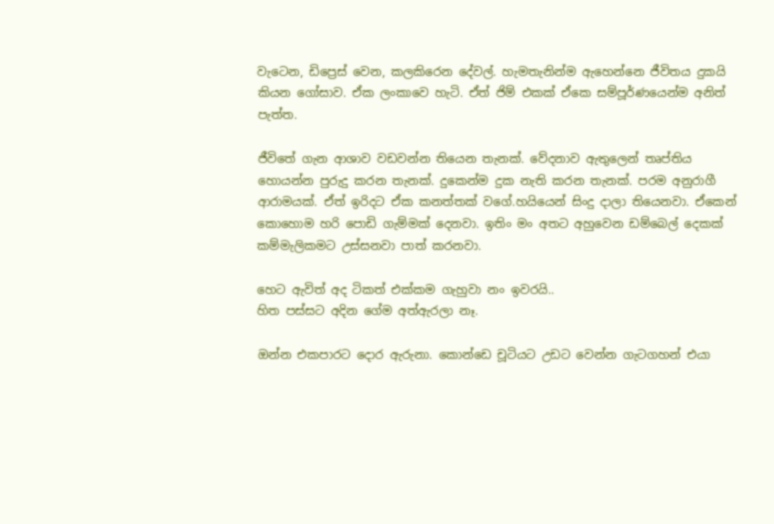වැටෙන, ඩිප්‍රෙස් වෙන, කලකිරෙන දේවල්. හැමතැනින්ම ඇහෙන්නෙ ජීවිතය දුකයි කියන ගෝසාව. ඒක ලංකාවෙ හැටි. ඒත් ජිම් එකක් ඒකෙ සම්පූර්ණයෙන්ම අනිත් පැත්ත.

ජීවිතේ ගැන ආශාව වඩවන්න තියෙන තැනක්. වේදනාව ඇතුලෙන් තෘප්තිය හොයන්න පුරුදු කරන තැනක්. දුකෙන්ම දුක නැති කරන තැනක්. පරම අනුරාගී ආරාමයක්. ඒත් ඉරිදට ඒක කනත්තක් වගේ.හයියෙන් සිංදු දාලා තියෙනවා. ඒකෙන් කොහොම හරි පොඩි ගැම්මක් දෙනවා. ඉතිං මං අතට අහුවෙන ඩම්බෙල් දෙකක් කම්මැලිකමට උස්සනවා පාත් කරනවා.

හෙට ඇවිත් අද ටිකත් එක්කම ගැහුවා නං ඉවරයි..
හිත පස්සට අදින ගේම අත්ඇරලා නෑ.

ඔන්න එකපාරට දොර ඇරුනා. කොන්ඩෙ චූටියට උඩට වෙන්න ගැටගහන් එයා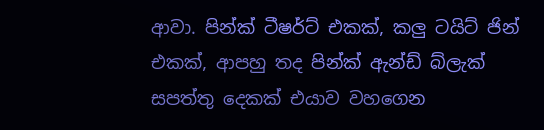ආවා. පින්ක් ටීෂර්ට් එකක්, කලු ටයිට් ජින් එකක්, ආපහු තද පින්ක් ඇන්ඩ් බ්ලැක්  සපත්තු දෙකක් එයාව වහගෙන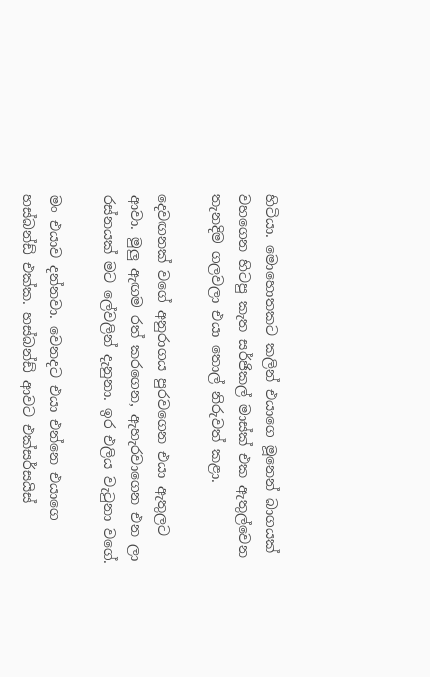හිටියා. මොහොතකට කලින් එයාගෙ මූනෙන් බාගයක් වහගෙන හිටපු කැත සර්ජිකල් මාස්ක් එක ඇතුල්වෙන තැනදිම ගලවලා එයා තොල් නිරුවත් කළා.

දෙවඟනක් වගේ අනුරාගය පුරවගෙන එයා ඇතුලට ආවා. මුලු ඇඟම රත් කරගෙන, ඇහැරවාගෙන එන ලා රස්නයක් මට ලේවලින් දැනුනා. ඉර එලිය වැටුනා වගේ.

මං එයාව දන්නවා. වෙනදට එයා එන්නෙ එයාගෙ හස්බන්ඩ් එක්ක. හස්බන්ඩ් ආවට එක්සර්සයිස්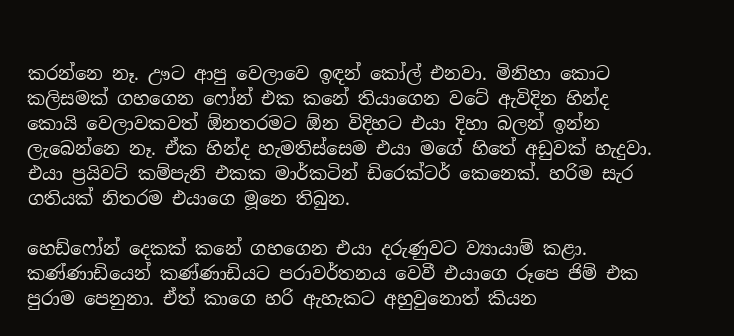කරන්නෙ නෑ. ඌට ආපු වෙලාවෙ ඉඳන් කෝල් එනවා. මිනිහා කොට කලිසමක් ගහගෙන ෆෝන් එක කනේ තියාගෙන වටේ ඇවිදින හින්ද කොයි වෙලාවකවත් ඕනතරමට ඕන විදිහට එයා දිහා බලන් ඉන්න ලැබෙන්නෙ නෑ. ඒක හින්ද හැමතිස්සෙම එයා මගේ හිතේ අඩුවක් හැදුවා. එයා ප්‍රයිවට් කම්පැනි එකක මාර්කටින් ඩිරෙක්ටර් කෙනෙක්. හරිම සැර ගතියක් නිතරම එයාගෙ මූනෙ තිබුන.

හෙඩ්ෆෝන් දෙකක් කනේ ගහගෙන එයා දරුණුවට ව්‍යායාම් කළා. කණ්ණාඩියෙන් කණ්ණාඩියට පරාවර්තනය වෙවී එයාගෙ රූපෙ ජිම් එක පුරාම පෙනුනා. ඒත් කාගෙ හරි ඇහැකට අහුවුනොත් කියන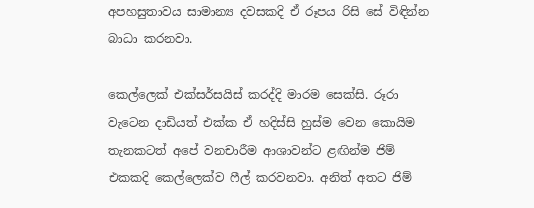අපහසුතාවය සාමාන්‍ය දවසකදි ඒ රූපය රිසි සේ විඳින්න බාධා කරනවා.

කෙල්ලෙක් එක්සර්සයිස් කරද්දි මාරම සෙක්සි. රූරා වැටෙන දාඩියත් එක්ක ඒ හදිස්සි හුස්ම වෙන කොයිම තැනකටත් අපේ වනචාරීම ආශාවන්ට ළඟින්ම ජිම් එකකදි කෙල්ලෙක්ව ෆීල් කරවනවා. අනිත් අතට ජිම්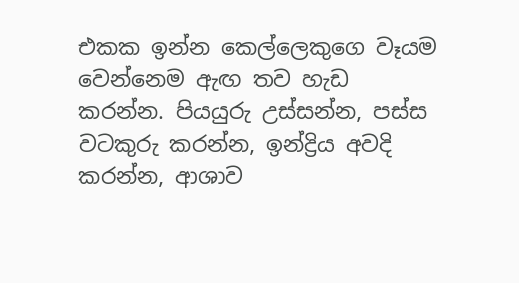එකක ඉන්න කෙල්ලෙකුගෙ වෑයම වෙන්නෙම ඇඟ තව හැඩ කරන්න. පියයුරු උස්සන්න, පස්ස වටකුරු කරන්න, ඉන්ද්‍රිය අවදි කරන්න, ආශාව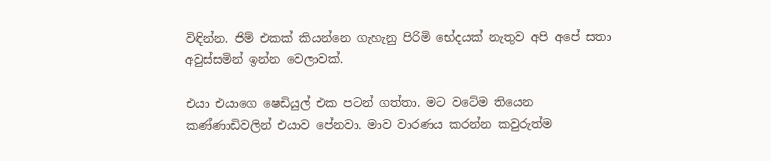විඳින්න. ජිම් එකක් කියන්නෙ ගැහැනු පිරිමි භේදයක් නැතුව අපි අපේ සතා අවුස්සමින් ඉන්න වෙලාවක්.

එයා එයාගෙ ෂෙඩියුල් එක පටන් ගත්තා. මට වටේම තියෙන කණ්ණාඩිවලින් එයාව පේනවා. මාව වාරණය කරන්න කවුරුත්ම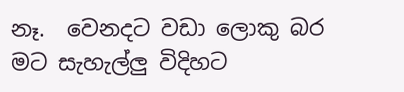නෑ.  වෙනදට වඩා ලොකු බර මට සැහැල්ලු විදිහට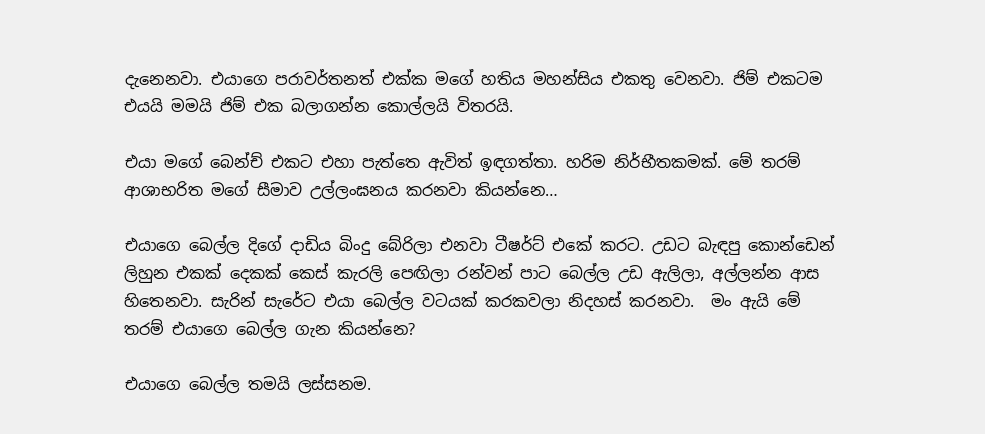දැනෙනවා. එයාගෙ පරාවර්තනත් එක්ක මගේ හතිය මහන්සිය එකතු වෙනවා. ජිම් එකටම එයයි මමයි ජිම් එක බලාගන්න කොල්ලයි විතරයි.

එයා මගේ බෙන්ච් එකට එහා පැත්තෙ ඇවිත් ඉඳගත්තා. හරිම නිර්භීතකමක්. මේ තරම් ආශාභරිත මගේ සීමාව උල්ලංඝනය කරනවා කියන්නෙ…

එයාගෙ බෙල්ල දිගේ දාඩිය බිංදු බේරිලා එනවා ටීෂර්ට් එකේ කරට. උඩට බැඳපු කොන්ඩෙන් ලිහුන එකක් දෙකක් කෙස් කැරලි පෙඟිලා රන්වන් පාට බෙල්ල උඩ ඇලිලා, අල්ලන්න ආස හිතෙනවා. සැරින් සැරේට එයා බෙල්ල වටයක් කරකවලා නිදහස් කරනවා.  මං ඇයි මේ තරම් එයාගෙ බෙල්ල ගැන කියන්නෙ?

එයාගෙ බෙල්ල තමයි ලස්සනම.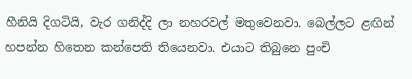හීනියි දිගටියි, වැර ගනිද්දි ලා නහරවල් මතුවෙනවා. බෙල්ලට ළඟින් හපන්න හිතෙන කන්පෙති තියෙනවා. එයාට තිබුනෙ පුංචි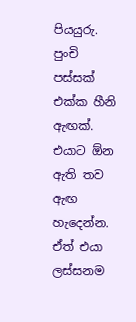පියයුරු. පුංචි පස්සක් එක්ක හීනි ඇඟක්. එයාට ඕන ඇති තව ඇඟ හැදෙන්න. ඒත් එයා ලස්සනම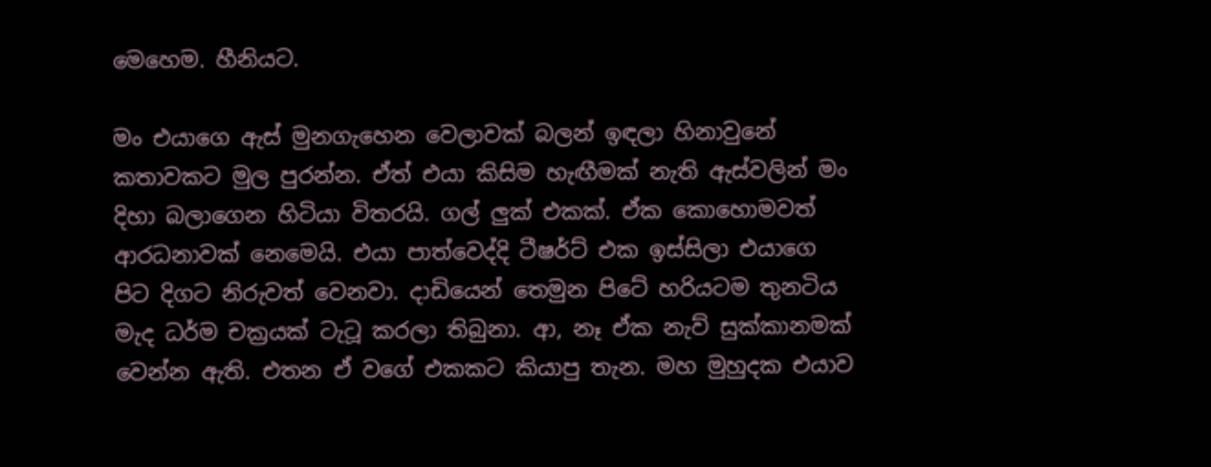මෙහෙම. හීනියට.

මං එයාගෙ ඇස් මුනගැහෙන වෙලාවක් බලන් ඉඳලා හිනාවුනේ කතාවකට මුල පුරන්න. ඒත් එයා කිසිම හැඟීමක් නැති ඇස්වලින් මං දිහා බලාගෙන හිටියා විතරයි. ගල් ලුක් එකක්. ඒක කොහොමවත් ආරධනාවක් නෙමෙයි. එයා පාත්වෙද්දි ටීෂර්ට් එක ඉස්සිලා එයාගෙ පිට දිගට නිරුවත් වෙනවා. දාඩියෙන් තෙමුන පිටේ හරියටම තුනටිය මැද ධර්ම චක්‍රයක් ටැටූ කරලා තිබුනා. ආ, නෑ ඒක නැව් සුක්කානමක් වෙන්න ඇති. එතන ඒ වගේ එකකට කියාපු තැන. මහ මුහුදක එයාව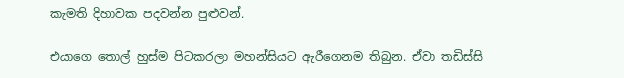කැමති දිහාවක පදවන්න පුළුවන්.

එයාගෙ තොල් හුස්ම පිටකරලා මහන්සියට ඇරීගෙනම තිබුන. ඒවා තඩිස්සි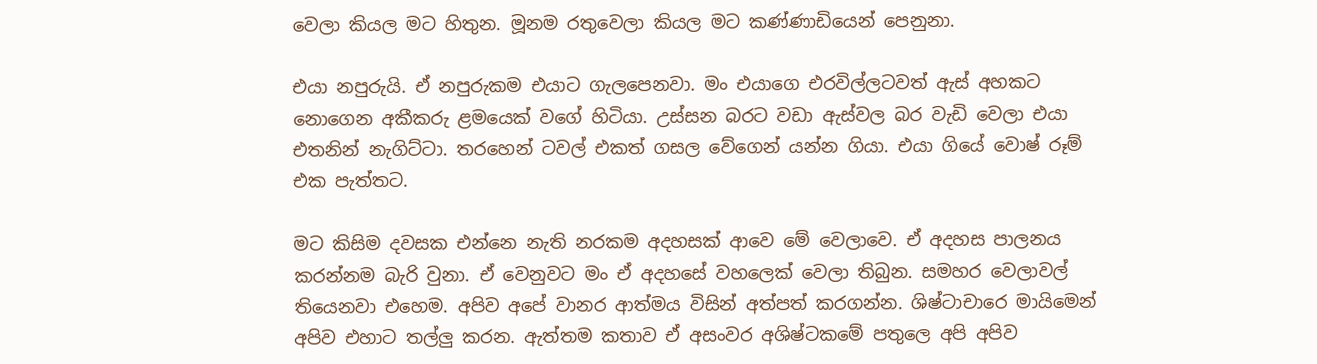වෙලා කියල මට හිතුන. මූනම රතුවෙලා කියල මට කණ්ණාඩියෙන් පෙනුනා.

එයා නපුරුයි. ඒ නපුරුකම එයාට ගැලපෙනවා. මං එයාගෙ එරවිල්ලටවත් ඇස් අහකට නොගෙන අකීකරු ළමයෙක් වගේ හිටියා. උස්සන බරට වඩා ඇස්වල බර වැඩි වෙලා එයා එතනින් නැගිට්ටා. තරහෙන් ටවල් එකත් ගසල වේගෙන් යන්න ගියා. එයා ගියේ වොෂ් රූම් එක පැත්තට.

මට කිසිම දවසක එන්නෙ නැති නරකම අදහසක් ආවෙ මේ වෙලාවෙ. ඒ අදහස පාලනය කරන්නම බැරි වුනා. ඒ වෙනුවට මං ඒ අදහසේ වහලෙක් වෙලා තිබුන. සමහර වෙලාවල් තියෙනවා එහෙම. අපිව අපේ වානර ආත්මය විසින් අත්පත් කරගන්න. ශිෂ්ටාචාරෙ මායිමෙන් අපිව එහාට තල්ලු කරන. ඇත්තම කතාව ඒ අසංවර අශිෂ්ටකමේ පතුලෙ අපි අපිව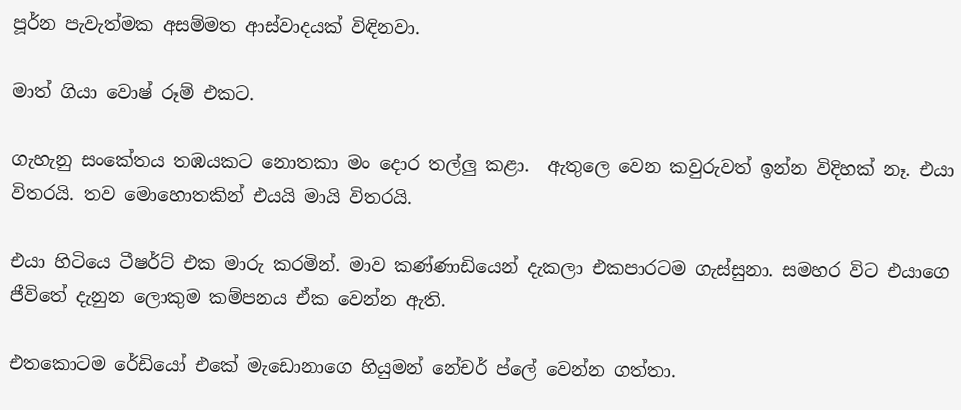පූර්න පැවැත්මක අසම්මත ආස්වාදයක් විඳිනවා.

මාත් ගියා වොෂ් රූම් එකට.

ගැහැනු සංකේතය තඹයකට නොතකා මං දොර තල්ලු කළා.  ඇතුලෙ වෙන කවුරුවත් ඉන්න විදිහක් නෑ. එයා විතරයි. තව මොහොතකින් එයයි මායි විතරයි.

එයා හිටියෙ ටීෂර්ට් එක මාරු කරමින්. මාව කණ්ණාඩියෙන් දැකලා එකපාරටම ගැස්සුනා. සමහර විට එයාගෙ ජීවිතේ දැනුන ලොකුම කම්පනය ඒක වෙන්න ඇති.

එතකොටම රේඩියෝ එකේ මැඩොනාගෙ හියුමන් නේචර් ප්ලේ වෙන්න ගත්තා.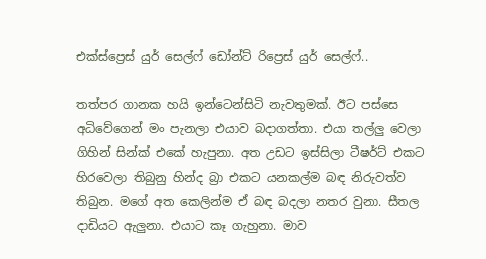එක්ස්ප්‍රෙස් යුර් සෙල්ෆ් ඩෝන්ට් රිප්‍රෙස් යුර් සෙල්ෆ්..

තත්පර ගානක හයි ඉන්ටෙන්සිටි නැවතුමක්. ඊට පස්සෙ අධිවේගෙන් මං පැනලා එයාව බදාගත්තා. එයා තල්ලු වෙලා ගිහින් සින්ක් එකේ හැපුනා. අත උඩට ඉස්සිලා ටීෂර්ට් එකට හිරවෙලා තිබුනු හින්ද බ්‍රා එකට යනකල්ම බඳ නිරුවත්ව තිබුන. මගේ අත කෙලින්ම ඒ බඳ බදලා නතර වුනා. සීතල දාඩියට ඇලුනා. එයාට කෑ ගැහුනා. මාව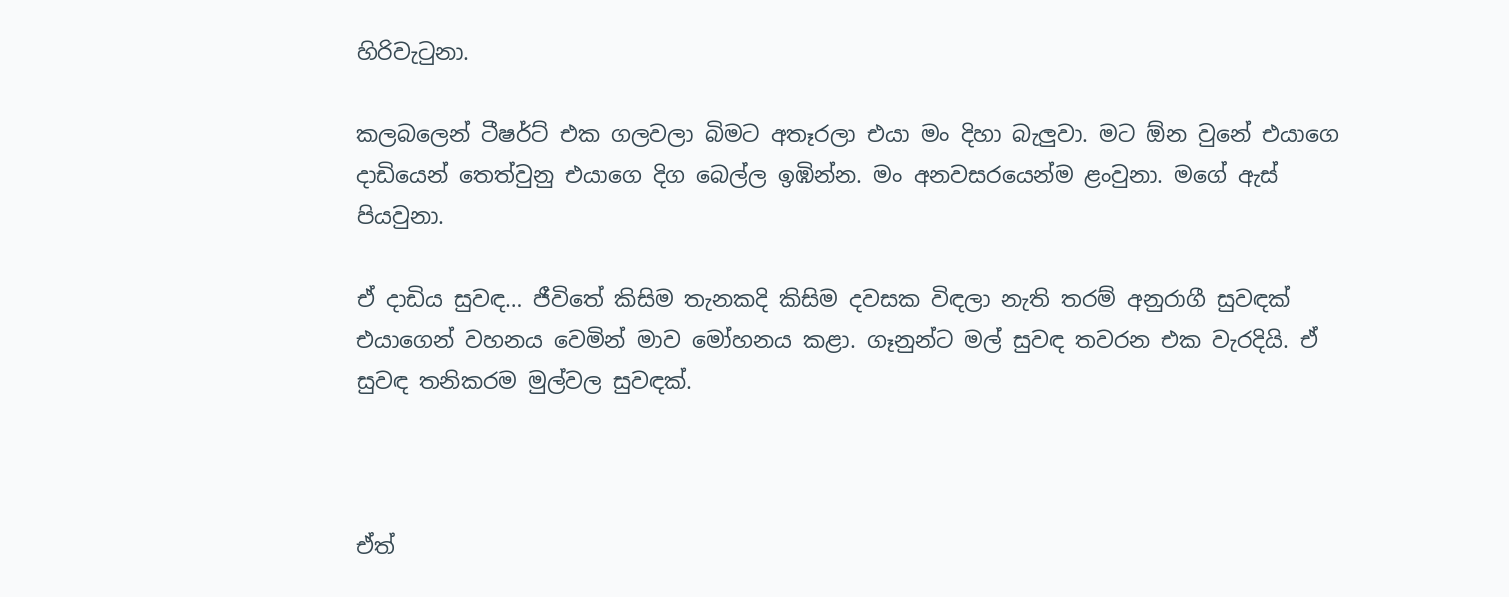හිරිවැටුනා.

කලබලෙන් ටීෂර්ට් එක ගලවලා බිමට අතෑරලා එයා මං දිහා බැලුවා. මට ඕන වුනේ එයාගෙ දාඩියෙන් තෙත්වුනු එයාගෙ දිග බෙල්ල ඉඹින්න. මං අනවසරයෙන්ම ළංවුනා. මගේ ඇස් පියවුනා.

ඒ දාඩිය සුවඳ… ජීවිතේ කිසිම තැනකදි කිසිම දවසක විඳලා නැති තරම් අනුරාගී සුවඳක් එයාගෙන් වහනය වෙමින් මාව මෝහනය කළා. ගෑනුන්ට මල් සුවඳ තවරන එක වැරදියි. ඒ සුවඳ තනිකරම මුල්වල සුවඳක්.



ඒත්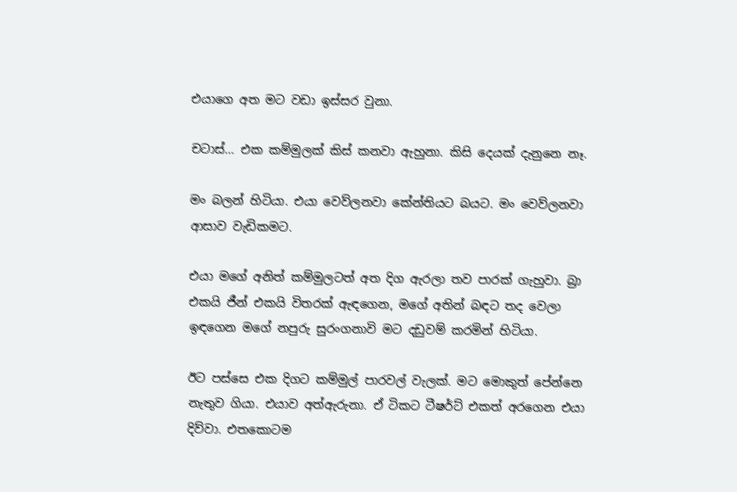එයාගෙ අත මට වඩා ඉස්සර වුනා.

චටාස්… එක කම්මුලක් කිස් කනවා ඇහුනා. කිසි දෙයක් දැනුනෙ නෑ.

මං බලන් හිටියා. එයා වෙව්ලනවා කේන්තියට බයට. මං වෙව්ලනවා ආසාව වැඩිකමට.

එයා මගේ අනිත් කම්මුලටත් අත දිග ඇරලා තව පාරක් ගැහුවා. බ්‍රා එකයි ජීන් එකයි විතරක් ඇඳගෙන, මගේ අතින් බඳට තද වෙලා ඉඳගෙන මගේ නපුරු සුරංගනාවි මට දඩුවම් කරමින් හිටියා.

ඊට පස්සෙ එක දිගට කම්මුල් පාරවල් වැලක්. මට මොකුත් පේන්නෙ නැතුව ගියා. එයාව අත්ඇරුනා. ඒ ටිකට ටීෂර්ට් එකත් අරගෙන එයා දිව්වා. එතකොටම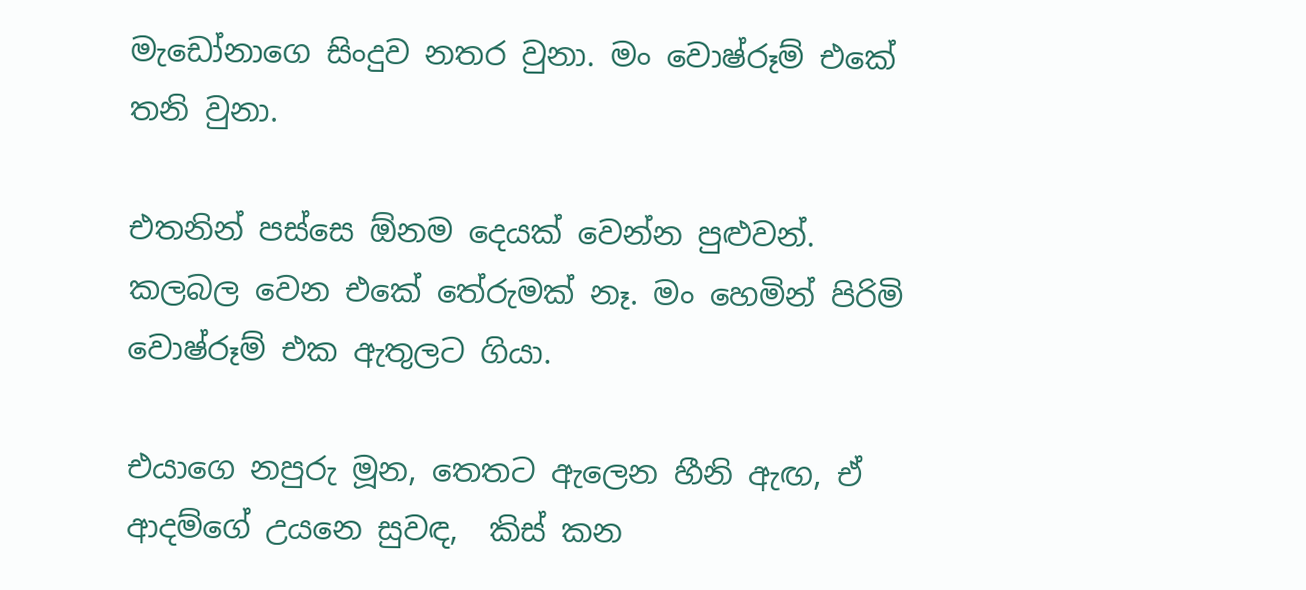මැඩෝනාගෙ සිංදුව නතර වුනා. මං වොෂ්රූම් එකේ තනි වුනා.

එතනින් පස්සෙ ඕනම දෙයක් වෙන්න පුළුවන්. කලබල වෙන එකේ තේරුමක් නෑ. මං හෙමින් පිරිමි වොෂ්රූම් එක ඇතුලට ගියා.

එයාගෙ නපුරු මූන, තෙතට ඇලෙන හීනි ඇඟ, ඒ ආදම්ගේ උයනෙ සුවඳ,  කිස් කන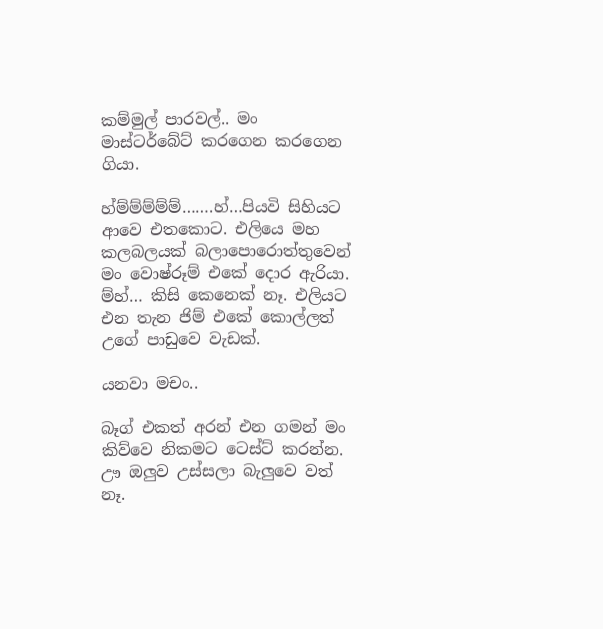කම්මුල් පාරවල්.. මං මාස්ටර්බේට් කරගෙන කරගෙන ගියා.

හ්ම්ම්ම්ම්ම්…….හ්…පියවි සිහියට ආවෙ එතකොට. එලියෙ මහ කලබලයක් බලාපොරොත්තුවෙන් මං වොෂ්රූම් එකේ දොර ඇරියා. ම්හ්… කිසි කෙනෙක් නෑ. එලියට එන තැන ජිම් එකේ කොල්ලත් උගේ පාඩුවෙ වැඩක්.

යනවා මචං..

බෑග් එකත් අරන් එන ගමන් මං කිව්වෙ නිකමට ටෙස්ට් කරන්න. ඌ ඔලුව උස්සලා බැලුවෙ වත් නෑ.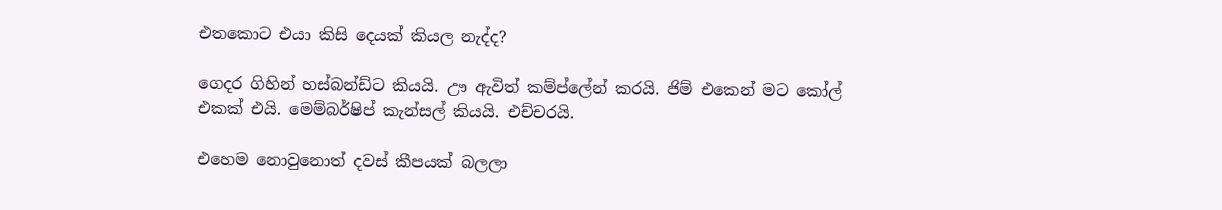එතකොට එයා කිසි දෙයක් කියල නැද්ද?

ගෙදර ගිහින් හස්බන්ඩ්ට කියයි. ඌ ඇවිත් කම්ප්ලේන් කරයි. ජිම් එකෙන් මට කෝල් එකක් එයි. මෙම්බර්ෂිප් කැන්සල් කියයි. එච්චරයි.

එහෙම නොවුනොත් දවස් කීපයක් බලලා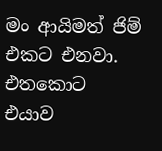මං ආයිමත් ජිම් එකට එනවා. එතකොට එයාව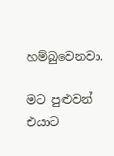හම්බුවෙනවා.

මට පුළුවන් එයාට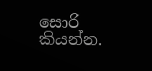සොරි කියන්න.